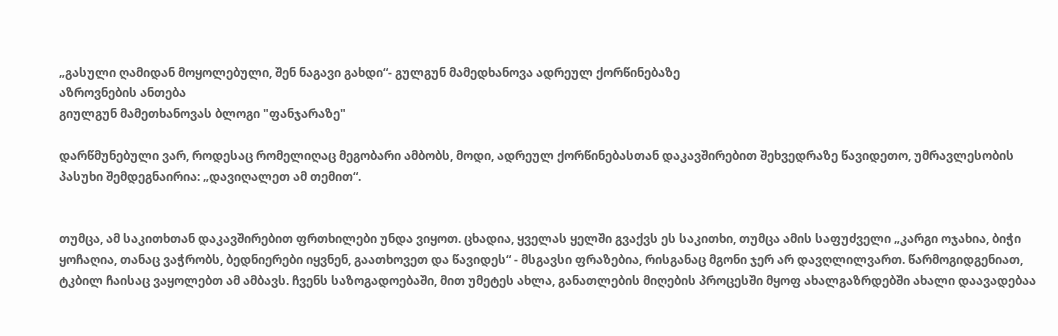„გასული ღამიდან მოყოლებული, შენ ნაგავი გახდი“- გულგუნ მამედხანოვა ადრეულ ქორწინებაზე
აზროვნების ანთება
გიულგუნ მამეთხანოვას ბლოგი "ფანჯარაზე"

დარწმუნებული ვარ, როდესაც რომელიღაც მეგობარი ამბობს, მოდი, ადრეულ ქორწინებასთან დაკავშირებით შეხვედრაზე წავიდეთო, უმრავლესობის პასუხი შემდეგნაირია: „დავიღალეთ ამ თემით“.


თუმცა, ამ საკითხთან დაკავშირებით ფრთხილები უნდა ვიყოთ. ცხადია, ყველას ყელში გვაქვს ეს საკითხი, თუმცა ამის საფუძველი „კარგი ოჯახია, ბიჭი ყოჩაღია, თანაც ვაჭრობს, ბედნიერები იყვნენ, გაათხოვეთ და წავიდეს“ - მსგავსი ფრაზებია, რისგანაც მგონი ჯერ არ დავღლილვართ. წარმოგიდგენიათ, ტკბილ ჩაისაც ვაყოლებთ ამ ამბავს. ჩვენს საზოგადოებაში, მით უმეტეს ახლა, განათლების მიღების პროცესში მყოფ ახალგაზრდებში ახალი დაავადებაა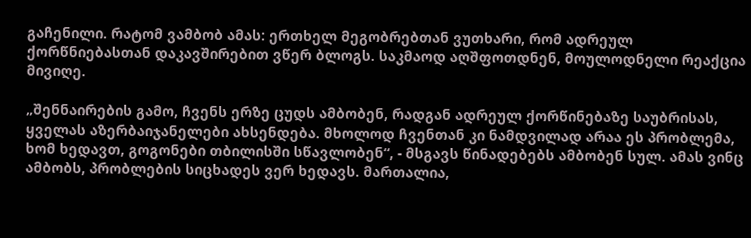გაჩენილი. რატომ ვამბობ ამას: ერთხელ მეგობრებთან ვუთხარი, რომ ადრეულ ქორწნიებასთან დაკავშირებით ვწერ ბლოგს. საკმაოდ აღშფოთდნენ, მოულოდნელი რეაქცია მივიღე.

„შენნაირების გამო, ჩვენს ერზე ცუდს ამბობენ, რადგან ადრეულ ქორწინებაზე საუბრისას, ყველას აზერბაიჯანელები ახსენდება. მხოლოდ ჩვენთან კი ნამდვილად არაა ეს პრობლემა, ხომ ხედავთ, გოგონები თბილისში სწავლობენ“, - მსგავს წინადებებს ამბობენ სულ. ამას ვინც ამბობს, პრობლების სიცხადეს ვერ ხედავს. მართალია,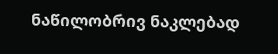ნაწილობრივ ნაკლებად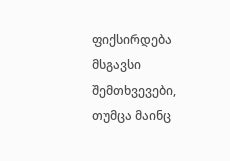ფიქსირდება მსგავსი შემთხვევები, თუმცა მაინც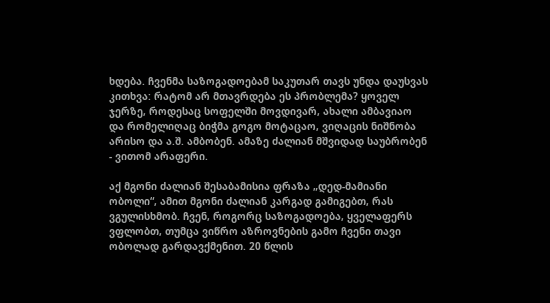ხდება. ჩვენმა საზოგადოებამ საკუთარ თავს უნდა დაუსვას კითხვა: რატომ არ მთავრდება ეს პრობლემა? ყოველ ჯერზე, როდესაც სოფელში მოვდივარ, ახალი ამბავიაო და რომელიღაც ბიჭმა გოგო მოტაცაო, ვიღაცის ნიშნობა არისო და ა.შ. ამბობენ. ამაზე ძალიან მშვიდად საუბრობენ - ვითომ არაფერი.

აქ მგონი ძალიან შესაბამისია ფრაზა „დედ-მამიანი ობოლი“, ამით მგონი ძალიან კარგად გამიგებთ, რას ვგულისხმობ. ჩვენ, როგორც საზოგადოება, ყველაფერს ვფლობთ, თუმცა ვიწრო აზროვნების გამო ჩვენი თავი ობოლად გარდავქმენით. 20 წლის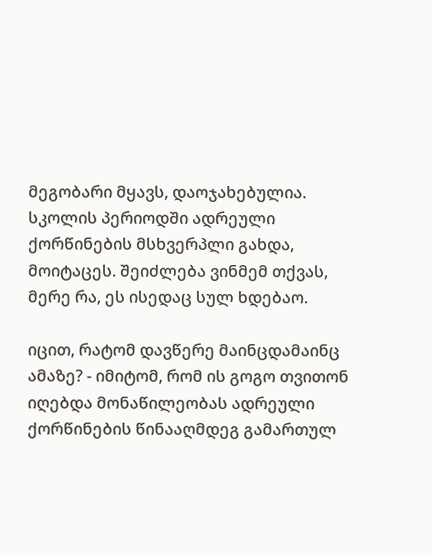მეგობარი მყავს, დაოჯახებულია. სკოლის პერიოდში ადრეული ქორწინების მსხვერპლი გახდა, მოიტაცეს. შეიძლება ვინმემ თქვას, მერე რა, ეს ისედაც სულ ხდებაო.

იცით, რატომ დავწერე მაინცდამაინც ამაზე? - იმიტომ, რომ ის გოგო თვითონ იღებდა მონაწილეობას ადრეული ქორწინების წინააღმდეგ გამართულ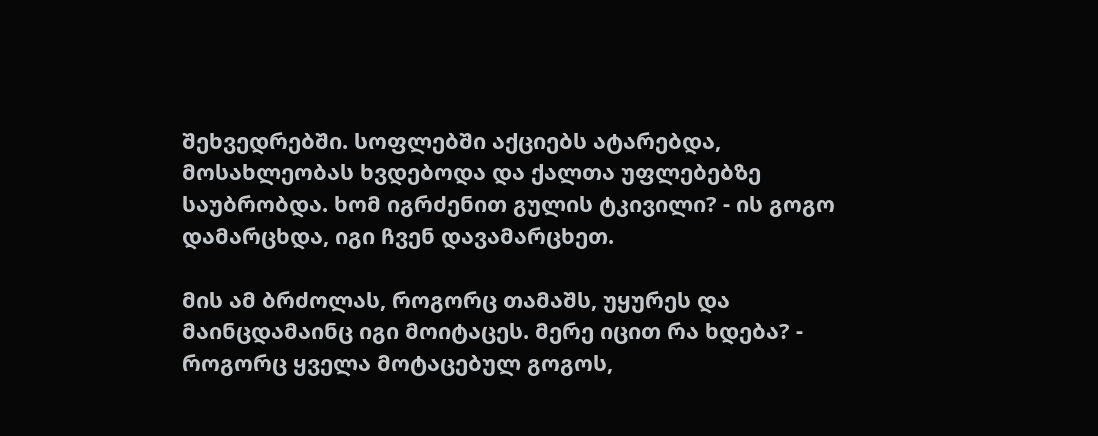შეხვედრებში. სოფლებში აქციებს ატარებდა, მოსახლეობას ხვდებოდა და ქალთა უფლებებზე საუბრობდა. ხომ იგრძენით გულის ტკივილი? - ის გოგო დამარცხდა, იგი ჩვენ დავამარცხეთ.

მის ამ ბრძოლას, როგორც თამაშს, უყურეს და მაინცდამაინც იგი მოიტაცეს. მერე იცით რა ხდება? - როგორც ყველა მოტაცებულ გოგოს,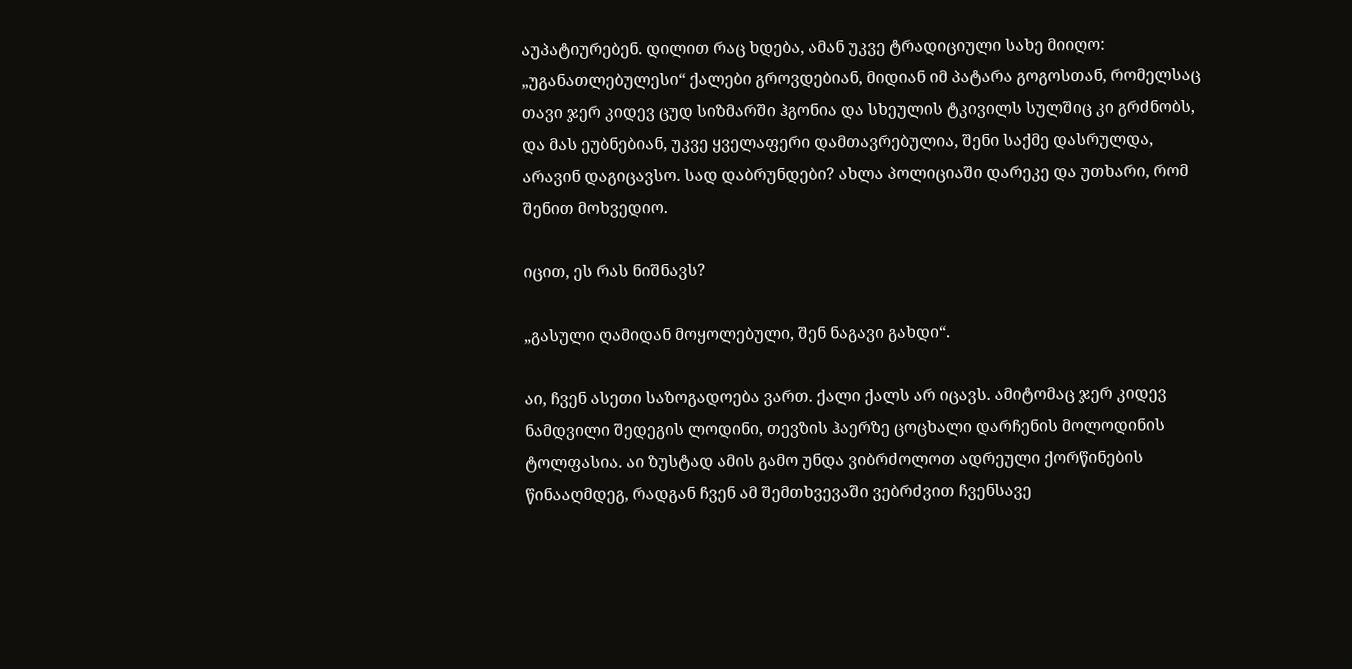აუპატიურებენ. დილით რაც ხდება, ამან უკვე ტრადიციული სახე მიიღო: „უგანათლებულესი“ ქალები გროვდებიან, მიდიან იმ პატარა გოგოსთან, რომელსაც თავი ჯერ კიდევ ცუდ სიზმარში ჰგონია და სხეულის ტკივილს სულშიც კი გრძნობს, და მას ეუბნებიან, უკვე ყველაფერი დამთავრებულია, შენი საქმე დასრულდა, არავინ დაგიცავსო. სად დაბრუნდები? ახლა პოლიციაში დარეკე და უთხარი, რომ შენით მოხვედიო.

იცით, ეს რას ნიშნავს?

„გასული ღამიდან მოყოლებული, შენ ნაგავი გახდი“.

აი, ჩვენ ასეთი საზოგადოება ვართ. ქალი ქალს არ იცავს. ამიტომაც ჯერ კიდევ ნამდვილი შედეგის ლოდინი, თევზის ჰაერზე ცოცხალი დარჩენის მოლოდინის ტოლფასია. აი ზუსტად ამის გამო უნდა ვიბრძოლოთ ადრეული ქორწინების წინააღმდეგ, რადგან ჩვენ ამ შემთხვევაში ვებრძვით ჩვენსავე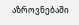აზროვნებაში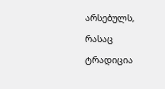არსებულს, რასაც ტრადიცია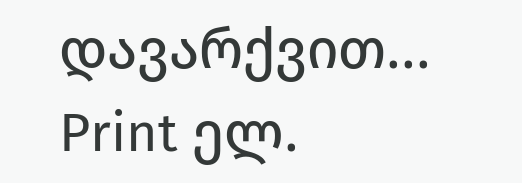დავარქვით...
Print ელ.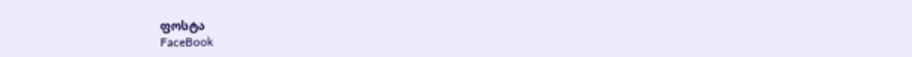ფოსტა
FaceBook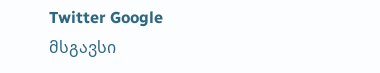Twitter Google
მსგავსი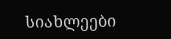სიახლეები